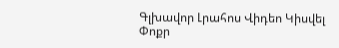Գլխավոր Լրահոս Վիդեո Կիսվել
Փոքր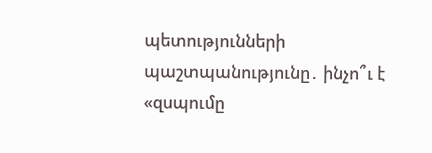պետությունների պաշտպանությունը․ ինչո՞ւ է «զսպումը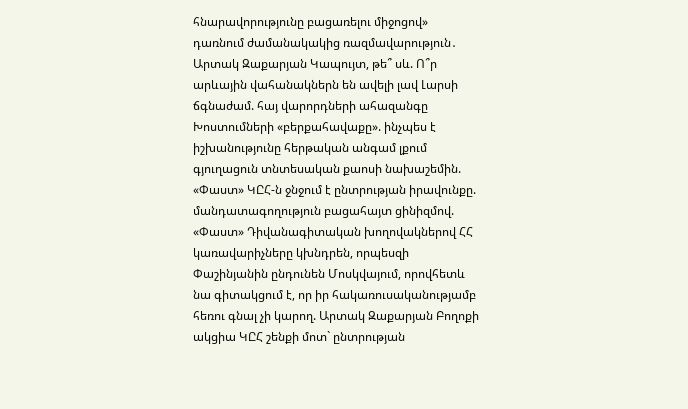հնարավորությունը բացառելու միջոցով» դառնում ժամանակակից ռազմավարություն․ Արտակ Զաքարյան Կապույտ, թե՞ սև. Ո՞ր արևային վահանակներն են ավելի լավ Լարսի ճգնաժամ. հայ վարորդների ահազանգը Խոստումների «բերքահավաքը». ինչպես է իշխանությունը հերթական անգամ լքում գյուղացուն տնտեսական քաոսի նախաշեմին. «Փաստ» ԿԸՀ-ն ջնջում է ընտրության իրավունքը. մանդատագողություն բացահայտ ցինիզմով. «Փաստ» Դիվանագիտական խողովակներով ՀՀ կառավարիչները կխնդրեն, որպեսզի Փաշինյանին ընդունեն Մոսկվայում, որովհետև նա գիտակցում է, որ իր հակառուսականությամբ հեռու գնալ չի կարող. Արտակ Զաքարյան Բողոքի ակցիա ԿԸՀ շենքի մոտ` ընտրության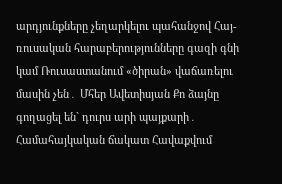արդյունքները չեղարկելու պահանջով Հայ- ռուսական հարաբերությունները գազի գնի կամ Ռուսաստանում «ծիրան» վաճառելու մասին չեն․ Մհեր Ավետիսյան Քո ձայնը գողացել են` դուրս արի պայքարի․ Համահայկական ճակատ Հավաքվում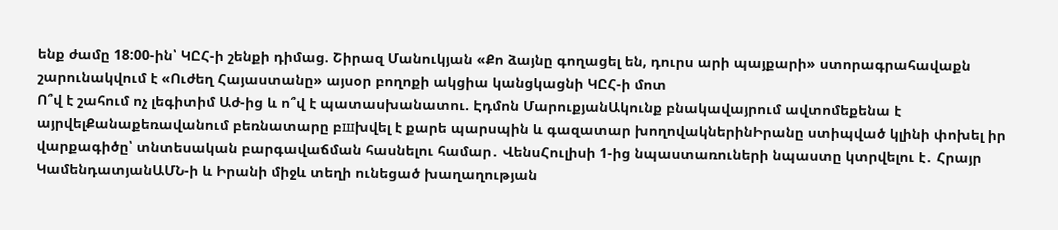ենք ժամը 18:00-ին՝ ԿԸՀ-ի շենքի դիմաց. Շիրազ Մանուկյան «Քո ձայնը գողացել են, դուրս արի պայքարի» ստորագրահավաքն շարունակվում է «Ուժեղ Հայաստանը» այսօր բողոքի ակցիա կանցկացնի ԿԸՀ-ի մոտ
Ո՞վ է շահում ոչ լեգիտիմ Աժ-ից և ո՞վ է պատասխանատու. Էդմոն ՄարուքյանԱկունք բնակավայրում ավտոմեքենա է այրվելՔանաքեռավանում բեռնատարը բшխվել է քարե պարսպին և գազատար խողովակներինԻրանը ստիպված կլինի փոխել իր վարքագիծը՝ տնտեսական բարգավաճման հասնելու համար․ ՎենսՀուլիսի 1-ից նպաստառուների նպաստը կտրվելու է․ Հրայր ԿամենդատյանԱՄՆ-ի և Իրանի միջև տեղի ունեցած խաղաղության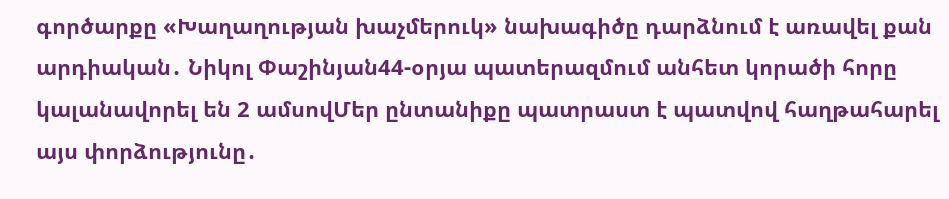գործարքը «Խաղաղության խաչմերուկ» նախագիծը դարձնում է առավել քան արդիական․ Նիկոլ Փաշինյան44-օրյա պատերազմում անհետ կորածի հորը կալանավորել են 2 ամսովՄեր ընտանիքը պատրաստ է պատվով հաղթահարել այս փորձությունը․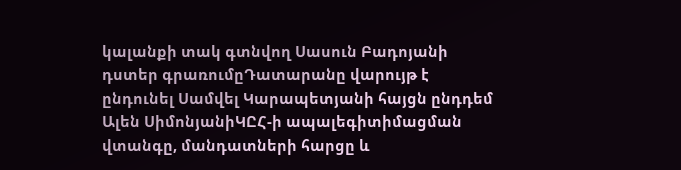կալանքի տակ գտնվող Սասուն Բադոյանի դստեր գրառումըԴատարանը վարույթ է ընդունել Սամվել Կարապետյանի հայցն ընդդեմ Ալեն ՍիմոնյանիԿԸՀ-ի ապալեգիտիմացման վտանգը, մանդատների հարցը և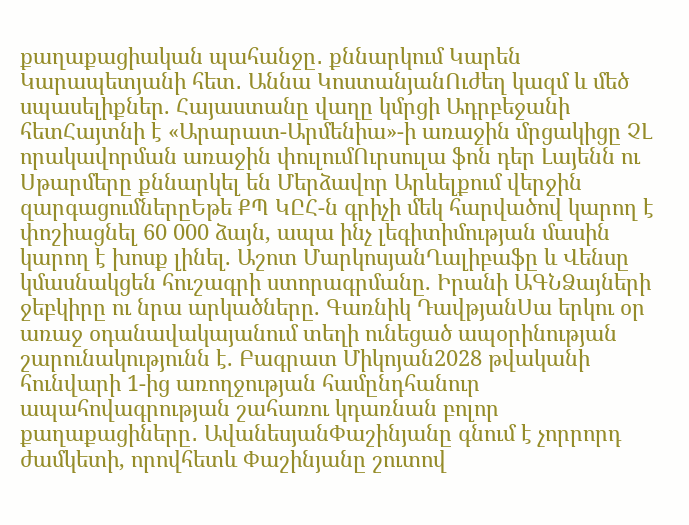քաղաքացիական պահանջը․ քննարկում Կարեն Կարապետյանի հետ․ Աննա ԿոստանյանՈւժեղ կազմ և մեծ սպասելիքներ. Հայաստանը վաղը կմրցի Ադրբեջանի հետՀայտնի է «Արարատ-Արմենիա»-ի առաջին մրցակիցը ՉԼ որակավորման առաջին փուլումՈւրսուլա ֆոն դեր Լայենն ու Սթարմերը քննարկել են Մերձավոր Արևելքում վերջին զարգացումներըԵթե ՔՊ ԿԸՀ-ն գրիչի մեկ հարվածով կարող է փոշիացնել 60 000 ձայն, ապա ինչ լեգիտիմության մասին կարող է խոսք լինել. Աշոտ ՄարկոսյանՂալիբաֆը և Վենսը կմասնակցեն հուշագրի ստորագրմանը. Իրանի ԱԳՆՁայների ջեբկիրը ու նրա արկածները. Գառնիկ ԴավթյանՍա երկու օր առաջ օդանավակայանում տեղի ունեցած ապօրինության շարունակությունն է. Բագրատ Միկոյան2028 թվականի հունվարի 1-ից առողջության համընդհանուր ապահովագրության շահառու կդառնան բոլոր քաղաքացիները․ ԱվանեսյանՓաշինյանը գնում է չորրորդ ժամկետի, որովհետև Փաշինյանը շուտով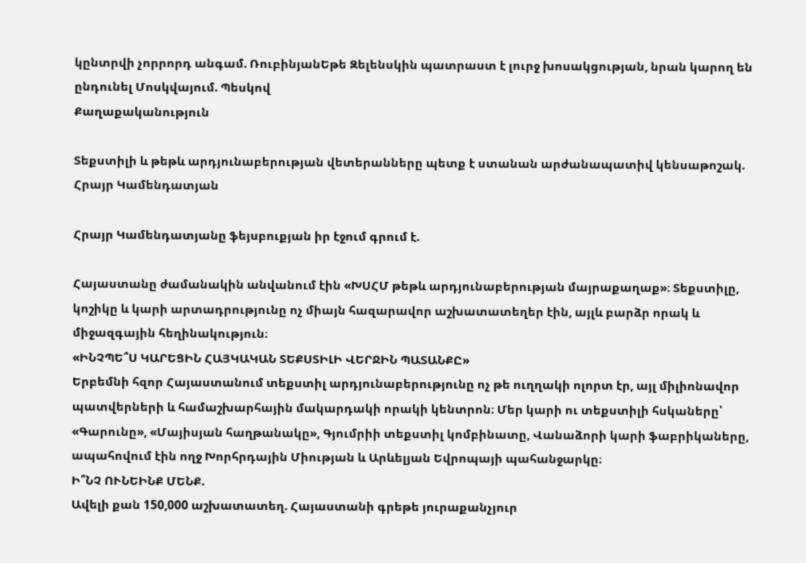կընտրվի չորրորդ անգամ. ՌուբինյանԵթե Զելենսկին պատրաստ է լուրջ խոսակցության, նրան կարող են ընդունել Մոսկվայում. Պեսկով
Քաղաքականություն

Տեքստիլի և թեթև արդյունաբերության վետերանները պետք է ստանան արժանապատիվ կենսաթոշակ. Հրայր Կամենդատյան

Հրայր Կամենդատյանը ֆեյսբուքյան իր էջում գրում է.

Հայաստանը ժամանակին անվանում էին «ԽՍՀՄ թեթև արդյունաբերության մայրաքաղաք»։ Տեքստիլը, կոշիկը և կարի արտադրությունը ոչ միայն հազարավոր աշխատատեղեր էին, այլև բարձր որակ և միջազգային հեղինակություն։
«ԻՆՉՊԵ՞Ս ԿԱՐԵՑԻՆ ՀԱՅԿԱԿԱՆ ՏԵՔՍՏԻԼԻ ՎԵՐՋԻՆ ՊԱՏԱՆՔԸ»
Երբեմնի հզոր Հայաստանում տեքստիլ արդյունաբերությունը ոչ թե ուղղակի ոլորտ էր, այլ միլիոնավոր պատվերների և համաշխարհային մակարդակի որակի կենտրոն։ Մեր կարի ու տեքստիլի հսկաները՝ «Գարունը», «Մայիսյան հաղթանակը», Գյումրիի տեքստիլ կոմբինատը, Վանաձորի կարի ֆաբրիկաները, ապահովում էին ողջ Խորհրդային Միության և Արևելյան Եվրոպայի պահանջարկը։
Ի՞ՆՉ ՈՒՆԵԻՆՔ ՄԵՆՔ.
Ավելի քան 150,000 աշխատատեղ. Հայաստանի գրեթե յուրաքանչյուր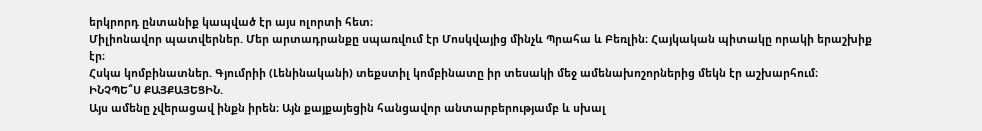երկրորդ ընտանիք կապված էր այս ոլորտի հետ։
Միլիոնավոր պատվերներ. Մեր արտադրանքը սպառվում էր Մոսկվայից մինչև Պրահա և Բեռլին։ Հայկական պիտակը որակի երաշխիք էր։
Հսկա կոմբինատներ. Գյումրիի (Լենինականի) տեքստիլ կոմբինատը իր տեսակի մեջ ամենախոշորներից մեկն էր աշխարհում։
ԻՆՉՊԵ՞Ս ՔԱՅՔԱՅԵՑԻՆ.
Այս ամենը չվերացավ ինքն իրեն։ Այն քայքայեցին հանցավոր անտարբերությամբ և սխալ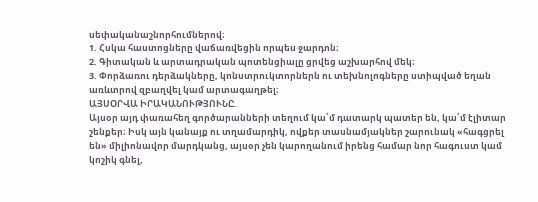սեփականաշնորհումներով։
1. Հսկա հաստոցները վաճառվեցին որպես ջարդոն։
2. Գիտական և արտադրական պոտենցիալը ցրվեց աշխարհով մեկ։
3. Փորձառու դերձակները, կոնստրուկտորներն ու տեխնոլոգները ստիպված եղան առևտրով զբաղվել կամ արտագաղթել։
ԱՅՍՕՐՎԱ ԻՐԱԿԱՆՈՒԹՅՈՒՆԸ.
Այսօր այդ փառահեղ գործարանների տեղում կա՛մ դատարկ պատեր են, կա՛մ էլիտար շենքեր։ Իսկ այն կանայք ու տղամարդիկ, ովքեր տասնամյակներ շարունակ «հագցրել են» միլիոնավոր մարդկանց, այսօր չեն կարողանում իրենց համար նոր հագուստ կամ կոշիկ գնել,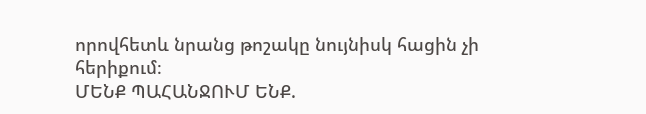որովհետև նրանց թոշակը նույնիսկ հացին չի հերիքում։
ՄԵՆՔ ՊԱՀԱՆՋՈՒՄ ԵՆՔ.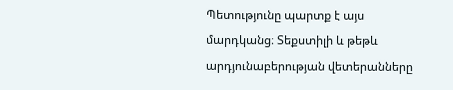Պետությունը պարտք է այս մարդկանց։ Տեքստիլի և թեթև արդյունաբերության վետերանները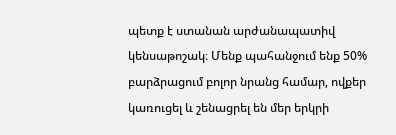պետք է ստանան արժանապատիվ կենսաթոշակ։ Մենք պահանջում ենք 50% բարձրացում բոլոր նրանց համար, ովքեր կառուցել և շենացրել են մեր երկրի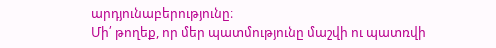արդյունաբերությունը։
Մի՛ թողեք, որ մեր պատմությունը մաշվի ու պատռվի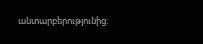անտարբերությունից։